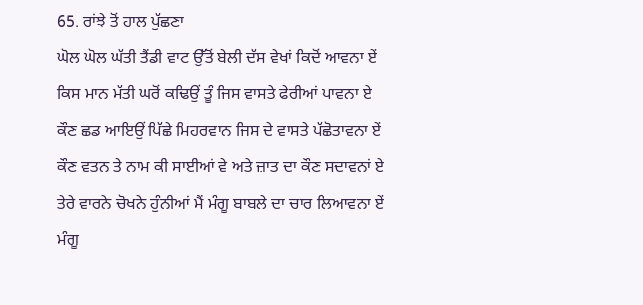65. ਰਾਂਝੇ ਤੋਂ ਹਾਲ ਪੁੱਛਣਾ
ਘੋਲ ਘੋਲ ਘੱਤੀ ਤੈਂਡੀ ਵਾਟ ਉੱਤੋਂ ਬੇਲੀ ਦੱਸ ਵੇਖਾਂ ਕਿਦੋਂ ਆਵਨਾ ਏਂ
ਕਿਸ ਮਾਨ ਮੱਤੀ ਘਰੋਂ ਕਢਿਉਂ ਤੂੰ ਜਿਸ ਵਾਸਤੇ ਫੇਰੀਆਂ ਪਾਵਨਾ ਏ
ਕੌਣ ਛਡ ਆਇਉਂ ਪਿੱਛੇ ਮਿਹਰਵਾਨ ਜਿਸ ਦੇ ਵਾਸਤੇ ਪੱਛੋਤਾਵਨਾ ਏਂ
ਕੌਣ ਵਤਨ ਤੇ ਨਾਮ ਕੀ ਸਾਈਆਂ ਵੇ ਅਤੇ ਜ਼ਾਤ ਦਾ ਕੌਣ ਸਦਾਵਨਾਂ ਏ
ਤੇਰੇ ਵਾਰਨੇ ਚੋਖਨੇ ਹੁੰਨੀਆਂ ਮੈਂ ਮੰਗੂ ਬਾਬਲੇ ਦਾ ਚਾਰ ਲਿਆਵਨਾ ਏਂ
ਮੰਗੂ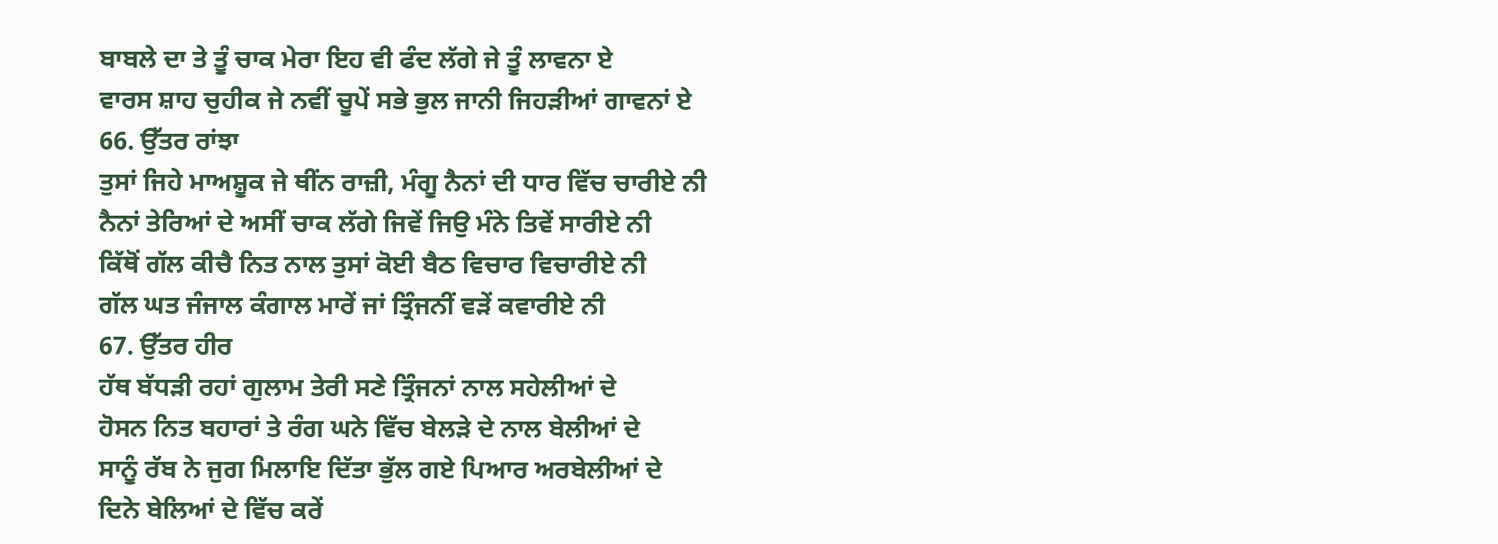ਬਾਬਲੇ ਦਾ ਤੇ ਤੂੰ ਚਾਕ ਮੇਰਾ ਇਹ ਵੀ ਫੰਦ ਲੱਗੇ ਜੇ ਤੂੰ ਲਾਵਨਾ ਏ
ਵਾਰਸ ਸ਼ਾਹ ਚੁਹੀਕ ਜੇ ਨਵੀਂ ਚੂਪੇਂ ਸਭੇ ਭੁਲ ਜਾਨੀ ਜਿਹੜੀਆਂ ਗਾਵਨਾਂ ਏ
66. ਉੱਤਰ ਰਾਂਝਾ
ਤੁਸਾਂ ਜਿਹੇ ਮਾਅਸ਼ੂਕ ਜੇ ਥੀਂਨ ਰਾਜ਼ੀ, ਮੰਗੂ ਨੈਨਾਂ ਦੀ ਧਾਰ ਵਿੱਚ ਚਾਰੀਏ ਨੀ
ਨੈਨਾਂ ਤੇਰਿਆਂ ਦੇ ਅਸੀਂ ਚਾਕ ਲੱਗੇ ਜਿਵੇਂ ਜਿਉ ਮੰਨੇ ਤਿਵੇਂ ਸਾਰੀਏ ਨੀ
ਕਿੱਥੋਂ ਗੱਲ ਕੀਚੈ ਨਿਤ ਨਾਲ ਤੁਸਾਂ ਕੋਈ ਬੈਠ ਵਿਚਾਰ ਵਿਚਾਰੀਏ ਨੀ
ਗੱਲ ਘਤ ਜੰਜਾਲ ਕੰਗਾਲ ਮਾਰੇਂ ਜਾਂ ਤ੍ਰਿੰਜਨੀਂ ਵੜੇਂ ਕਵਾਰੀਏ ਨੀ
67. ਉੱਤਰ ਹੀਰ
ਹੱਥ ਬੱਧੜੀ ਰਹਾਂ ਗੁਲਾਮ ਤੇਰੀ ਸਣੇ ਤ੍ਰਿੰਜਨਾਂ ਨਾਲ ਸਹੇਲੀਆਂ ਦੇ
ਹੋਸਨ ਨਿਤ ਬਹਾਰਾਂ ਤੇ ਰੰਗ ਘਨੇ ਵਿੱਚ ਬੇਲੜੇ ਦੇ ਨਾਲ ਬੇਲੀਆਂ ਦੇ
ਸਾਨੂੰ ਰੱਬ ਨੇ ਜੁਗ ਮਿਲਾਇ ਦਿੱਤਾ ਭੁੱਲ ਗਏ ਪਿਆਰ ਅਰਬੇਲੀਆਂ ਦੇ
ਦਿਨੇ ਬੇਲਿਆਂ ਦੇ ਵਿੱਚ ਕਰੇਂ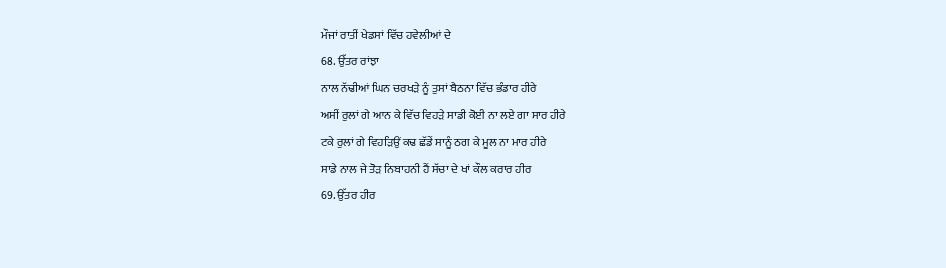ਮੌਜਾਂ ਰਾਤੀਂ ਖੇਡਸਾਂ ਵਿੱਚ ਹਵੇਲੀਆਂ ਦੇ
68. ਉੱਤਰ ਰਾਂਝਾ
ਨਾਲ ਨੱਢੀਆਂ ਘਿਨ ਚਰਖੜੇ ਨੂੰ ਤੁਸਾਂ ਬੈਠਨਾ ਵਿੱਚ ਭੰਡਾਰ ਹੀਰੇ
ਅਸੀਂ ਰੁਲਾਂ ਗੇ ਆਨ ਕੇ ਵਿੱਚ ਵਿਹੜੇ ਸਾਡੀ ਕੋਈ ਨਾ ਲਏ ਗਾ ਸਾਰ ਹੀਰੇ
ਟਕੇ ਰੁਲਾਂ ਗੇ ਵਿਹੜਿਉਂ ਕਢ ਛੱਡੇਂ ਸਾਨੂੰ ਠਗ ਕੇ ਮੂਲ ਨਾ ਮਾਰ ਹੀਰੇ
ਸਾਡੇ ਨਾਲ ਜੇ ਤੋੜ ਨਿਬਾਹਨੀ ਹੈਂ ਸੱਚਾ ਦੇ ਖਾਂ ਕੌਲ ਕਰਾਰ ਹੀਰ
69. ਉੱਤਰ ਹੀਰ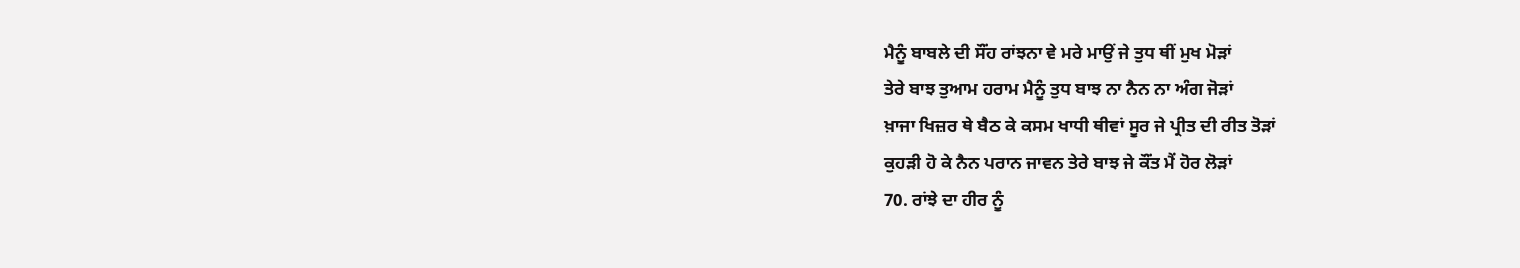ਮੈਨੂੰ ਬਾਬਲੇ ਦੀ ਸੌਂਹ ਰਾਂਝਨਾ ਵੇ ਮਰੇ ਮਾਉਂ ਜੇ ਤੁਧ ਥੀਂ ਮੁਖ ਮੋੜਾਂ
ਤੇਰੇ ਬਾਝ ਤੁਆਮ ਹਰਾਮ ਮੈਨੂੰ ਤੁਧ ਬਾਝ ਨਾ ਨੈਨ ਨਾ ਅੰਗ ਜੋੜਾਂ
ਖ਼ਾਜਾ ਖਿਜ਼ਰ ਥੇ ਬੈਠ ਕੇ ਕਸਮ ਖਾਧੀ ਥੀਵਾਂ ਸੂਰ ਜੇ ਪ੍ਰੀਤ ਦੀ ਰੀਤ ਤੋੜਾਂ
ਕੁਹੜੀ ਹੋ ਕੇ ਨੈਨ ਪਰਾਨ ਜਾਵਨ ਤੇਰੇ ਬਾਝ ਜੇ ਕੌਂਤ ਮੈਂ ਹੋਰ ਲੋੜਾਂ
70. ਰਾਂਝੇ ਦਾ ਹੀਰ ਨੂੰ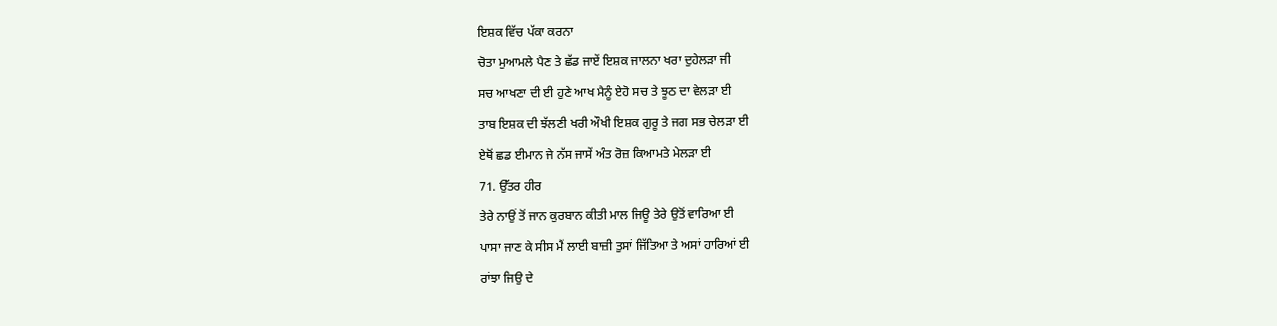ਇਸ਼ਕ ਵਿੱਚ ਪੱਕਾ ਕਰਨਾ
ਚੋਤਾ ਮੁਆਮਲੇ ਪੈਣ ਤੇ ਛੱਡ ਜਾਏਂ ਇਸ਼ਕ ਜਾਲਨਾ ਖਰਾ ਦੁਹੇਲੜਾ ਜੀ
ਸਚ ਆਖਣਾ ਦੀ ਈ ਹੁਣੇ ਆਖ ਮੈਨੂੰ ਏਹੋ ਸਚ ਤੇ ਝੂਠ ਦਾ ਵੇਲੜਾ ਈ
ਤਾਬ ਇਸ਼ਕ ਦੀ ਝੱਲਣੀ ਖਰੀ ਔਖੀ ਇਸ਼ਕ ਗੁਰੂ ਤੇ ਜਗ ਸਭ ਚੇਲੜਾ ਈ
ਏਥੋਂ ਛਡ ਈਮਾਨ ਜੇ ਨੱਸ ਜਾਸੇਂ ਅੰਤ ਰੋਜ਼ ਕਿਆਮਤੇ ਮੇਲੜਾ ਈ
71. ਉੱਤਰ ਹੀਰ
ਤੇਰੇ ਨਾਉਂ ਤੋਂ ਜਾਨ ਕੁਰਬਾਨ ਕੀਤੀ ਮਾਲ ਜਿਊ ਤੇਰੇ ਉਤੋਂ ਵਾਰਿਆ ਈ
ਪਾਸਾ ਜਾਣ ਕੇ ਸੀਸ ਮੈਂ ਲਾਈ ਬਾਜ਼ੀ ਤੁਸਾਂ ਜਿੱਤਿਆ ਤੇ ਅਸਾਂ ਹਾਰਿਆਂ ਈ
ਰਾਂਝਾ ਜਿਉ ਦੇ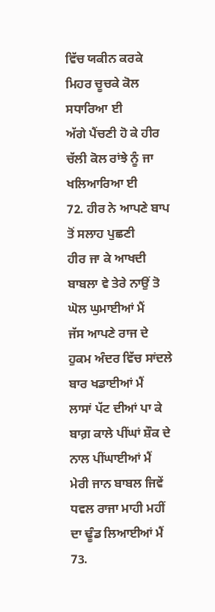ਵਿੱਚ ਯਕੀਨ ਕਰਕੇ ਮਿਹਰ ਚੂਚਕੇ ਕੋਲ ਸਧਾਰਿਆ ਈ
ਅੱਗੇ ਪੈਂਚਣੀ ਹੋ ਕੇ ਹੀਰ ਚੱਲੀ ਕੋਲ ਰਾਂਝੇ ਨੂੰ ਜਾ ਖਲਿਆਰਿਆ ਈ
72. ਹੀਰ ਨੇ ਆਪਣੇ ਬਾਪ ਤੋਂ ਸਲਾਹ ਪੁਛਣੀ
ਹੀਰ ਜਾ ਕੇ ਆਖਦੀ ਬਾਬਲਾ ਵੇ ਤੇਰੇ ਨਾਉਂ ਤੋ ਘੋਲ ਘੁਮਾਈਆਂ ਮੈਂ
ਜੱਸ ਆਪਣੇ ਰਾਜ ਦੇ ਹੁਕਮ ਅੰਦਰ ਵਿੱਚ ਸਾਂਦਲੇ ਬਾਰ ਖਡਾਈਆਂ ਮੈਂ
ਲਾਸਾਂ ਪੱਟ ਦੀਆਂ ਪਾ ਕੇ ਬਾਗ਼ ਕਾਲੇ ਪੀਂਘਾਂ ਸ਼ੌਕ ਦੇ ਨਾਲ ਪੀਂਘਾਈਆਂ ਮੈਂ
ਮੇਰੀ ਜਾਨ ਬਾਬਲ ਜਿਵੇਂ ਧਵਲ ਰਾਜਾ ਮਾਹੀ ਮਹੀਂ ਦਾ ਢੂੰਡ ਲਿਆਈਆਂ ਮੈਂ
73.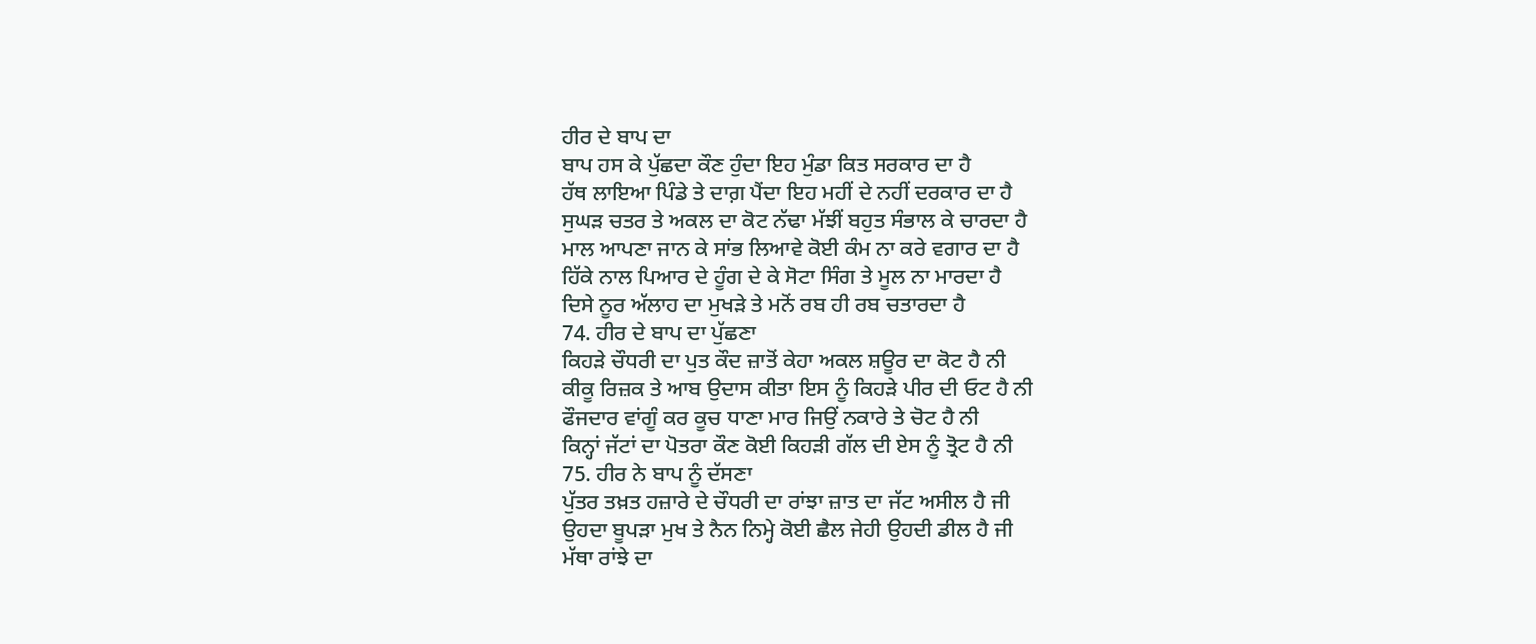ਹੀਰ ਦੇ ਬਾਪ ਦਾ
ਬਾਪ ਹਸ ਕੇ ਪੁੱਛਦਾ ਕੌਣ ਹੁੰਦਾ ਇਹ ਮੁੰਡਾ ਕਿਤ ਸਰਕਾਰ ਦਾ ਹੈ
ਹੱਥ ਲਾਇਆ ਪਿੰਡੇ ਤੇ ਦਾਗ਼ ਪੈਂਦਾ ਇਹ ਮਹੀਂ ਦੇ ਨਹੀਂ ਦਰਕਾਰ ਦਾ ਹੈ
ਸੁਘੜ ਚਤਰ ਤੇ ਅਕਲ ਦਾ ਕੋਟ ਨੱਢਾ ਮੱਝੀਂ ਬਹੁਤ ਸੰਭਾਲ ਕੇ ਚਾਰਦਾ ਹੈ
ਮਾਲ ਆਪਣਾ ਜਾਨ ਕੇ ਸਾਂਭ ਲਿਆਵੇ ਕੋਈ ਕੰਮ ਨਾ ਕਰੇ ਵਗਾਰ ਦਾ ਹੈ
ਹਿੱਕੇ ਨਾਲ ਪਿਆਰ ਦੇ ਹੂੰਗ ਦੇ ਕੇ ਸੋਟਾ ਸਿੰਗ ਤੇ ਮੂਲ ਨਾ ਮਾਰਦਾ ਹੈ
ਦਿਸੇ ਨੂਰ ਅੱਲਾਹ ਦਾ ਮੁਖੜੇ ਤੇ ਮਨੋਂ ਰਬ ਹੀ ਰਬ ਚਤਾਰਦਾ ਹੈ
74. ਹੀਰ ਦੇ ਬਾਪ ਦਾ ਪੁੱਛਣਾ
ਕਿਹੜੇ ਚੌਧਰੀ ਦਾ ਪੁਤ ਕੌਦ ਜ਼ਾਤੋਂ ਕੇਹਾ ਅਕਲ ਸ਼ਊਰ ਦਾ ਕੋਟ ਹੈ ਨੀ
ਕੀਕੂ ਰਿਜ਼ਕ ਤੇ ਆਬ ਉਦਾਸ ਕੀਤਾ ਇਸ ਨੂੰ ਕਿਹੜੇ ਪੀਰ ਦੀ ਓਟ ਹੈ ਨੀ
ਫੌਜਦਾਰ ਵਾਂਗੂੰ ਕਰ ਕੂਚ ਧਾਣਾ ਮਾਰ ਜਿਉਂ ਨਕਾਰੇ ਤੇ ਚੋਟ ਹੈ ਨੀ
ਕਿਨ੍ਹਾਂ ਜੱਟਾਂ ਦਾ ਪੋਤਰਾ ਕੌਣ ਕੋਈ ਕਿਹੜੀ ਗੱਲ ਦੀ ਏਸ ਨੂੰ ਤ੍ਰੋਟ ਹੈ ਨੀ
75. ਹੀਰ ਨੇ ਬਾਪ ਨੂੰ ਦੱਸਣਾ
ਪੁੱਤਰ ਤਖ਼ਤ ਹਜ਼ਾਰੇ ਦੇ ਚੌਧਰੀ ਦਾ ਰਾਂਝਾ ਜ਼ਾਤ ਦਾ ਜੱਟ ਅਸੀਲ ਹੈ ਜੀ
ਉਹਦਾ ਬੂਪੜਾ ਮੁਖ ਤੇ ਨੈਨ ਨਿਮ੍ਹੇ ਕੋਈ ਛੈਲ ਜੇਹੀ ਉਹਦੀ ਡੀਲ ਹੈ ਜੀ
ਮੱਥਾ ਰਾਂਝੇ ਦਾ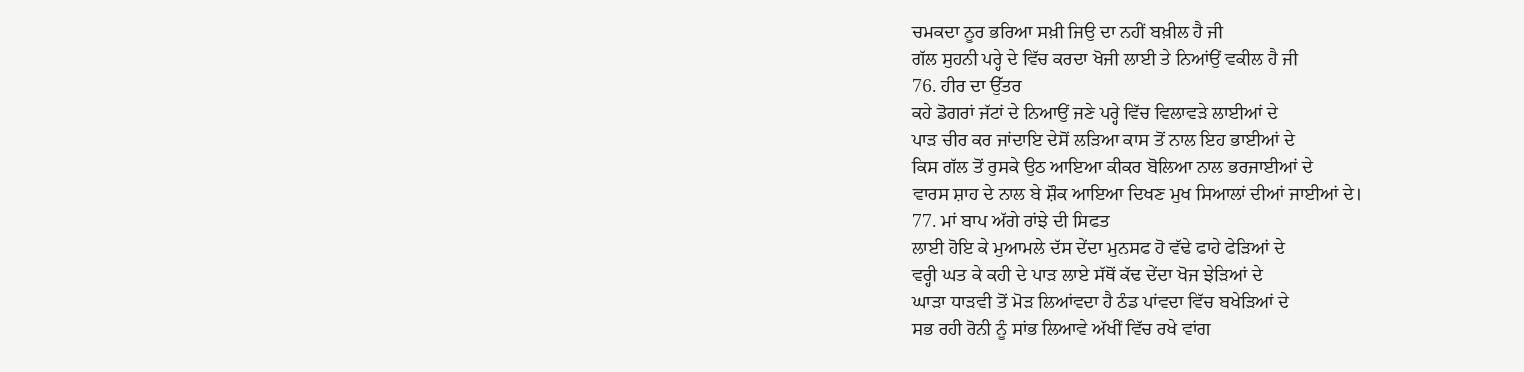ਚਮਕਦਾ ਨੂਰ ਭਰਿਆ ਸਖ਼ੀ ਜਿਉ ਦਾ ਨਹੀਂ ਬਖ਼ੀਲ ਹੈ ਜੀ
ਗੱਲ ਸੁਹਨੀ ਪਰ੍ਹੇ ਦੇ ਵਿੱਚ ਕਰਦਾ ਖੋਜੀ ਲਾਈ ਤੇ ਨਿਆਂਉਂ ਵਕੀਲ ਹੈ ਜੀ
76. ਹੀਰ ਦਾ ਉੱਤਰ
ਕਹੇ ਡੋਗਰਾਂ ਜੱਟਾਂ ਦੇ ਨਿਆਉਂ ਜਣੇ ਪਰ੍ਹੇ ਵਿੱਚ ਵਿਲਾਵੜੇ ਲਾਈਆਂ ਦੇ
ਪਾੜ ਚੀਰ ਕਰ ਜਾਂਦਾਇ ਦੇਸੋਂ ਲੜਿਆ ਕਾਸ ਤੋਂ ਨਾਲ ਇਹ ਭਾਈਆਂ ਦੇ
ਕਿਸ ਗੱਲ ਤੋਂ ਰੁਸਕੇ ਉਠ ਆਇਆ ਕੀਕਰ ਬੋਲਿਆ ਨਾਲ ਭਰਜਾਈਆਂ ਦੇ
ਵਾਰਸ ਸ਼ਾਹ ਦੇ ਨਾਲ ਬੇ ਸ਼ੌਕ ਆਇਆ ਦਿਖਣ ਮੁਖ ਸਿਆਲਾਂ ਦੀਆਂ ਜਾਈਆਂ ਦੇ।
77. ਮਾਂ ਬਾਪ ਅੱਗੇ ਰਾਂਝੇ ਦੀ ਸਿਫਤ
ਲਾਈ ਹੋਇ ਕੇ ਮੁਆਮਲੇ ਦੱਸ ਦੇਂਦਾ ਮੁਨਸਫ ਹੋ ਵੱਢੇ ਫਾਹੇ ਫੇੜਿਆਂ ਦੇ
ਵਰ੍ਹੀ ਘਤ ਕੇ ਕਹੀ ਦੇ ਪਾੜ ਲਾਏ ਸੱਥੋਂ ਕੱਢ ਦੇਂਦਾ ਖੋਜ ਝੇੜਿਆਂ ਦੇ
ਘਾੜਾ ਧਾੜਵੀ ਤੋਂ ਮੋੜ ਲਿਆਂਵਦਾ ਹੈ ਠੰਡ ਪਾਂਵਦਾ ਵਿੱਚ ਬਖੇੜਿਆਂ ਦੇ
ਸਭ ਰਹੀ ਰੋਨੀ ਨੂੰ ਸਾਂਭ ਲਿਆਵੇ ਅੱਖੀਂ ਵਿੱਚ ਰਖੇ ਵਾਂਗ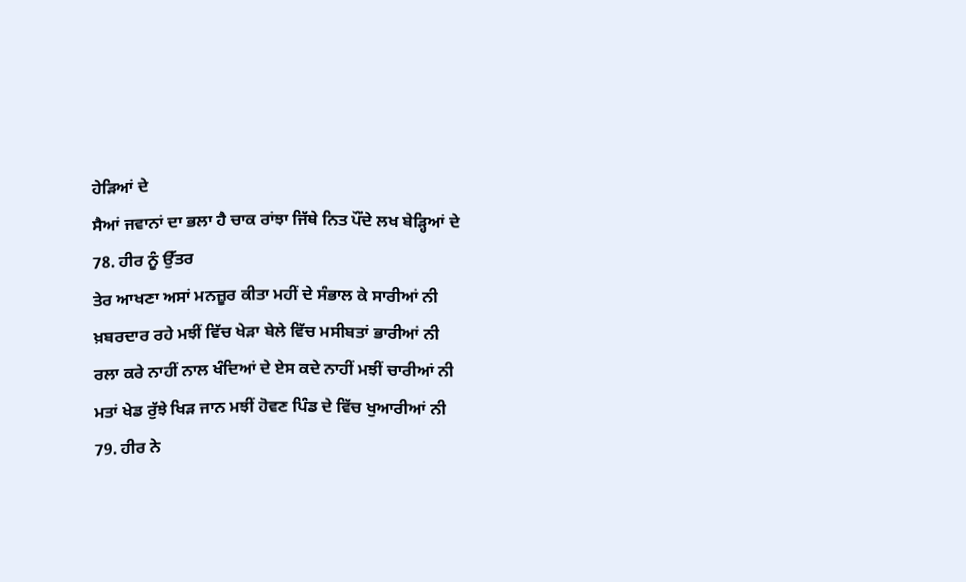ਹੇੜਿਆਂ ਦੇ
ਸੈਆਂ ਜਵਾਨਾਂ ਦਾ ਭਲਾ ਹੈ ਚਾਕ ਰਾਂਝਾ ਜਿੱਥੇ ਨਿਤ ਪੌਂਦੇ ਲਖ ਬੇੜ੍ਹਿਆਂ ਦੇ
78. ਹੀਰ ਨੂੰ ਉੱਤਰ
ਤੇਰ ਆਖਣਾ ਅਸਾਂ ਮਨਜ਼ੂਰ ਕੀਤਾ ਮਹੀਂ ਦੇ ਸੰਭਾਲ ਕੇ ਸਾਰੀਆਂ ਨੀ
ਖ਼ਬਰਦਾਰ ਰਹੇ ਮਝੀਂ ਵਿੱਚ ਖੇੜਾ ਬੇਲੇ ਵਿੱਚ ਮਸੀਬਤਾਂ ਭਾਰੀਆਂ ਨੀ
ਰਲਾ ਕਰੇ ਨਾਹੀਂ ਨਾਲ ਖੰਦਿਆਂ ਦੇ ਏਸ ਕਦੇ ਨਾਹੀਂ ਮਝੀਂ ਚਾਰੀਆਂ ਨੀ
ਮਤਾਂ ਖੇਡ ਰੁੱਝੇ ਖਿੜ ਜਾਨ ਮਝੀਂ ਹੋਵਣ ਪਿੰਡ ਦੇ ਵਿੱਚ ਖੁਆਰੀਆਂ ਨੀ
79. ਹੀਰ ਨੇ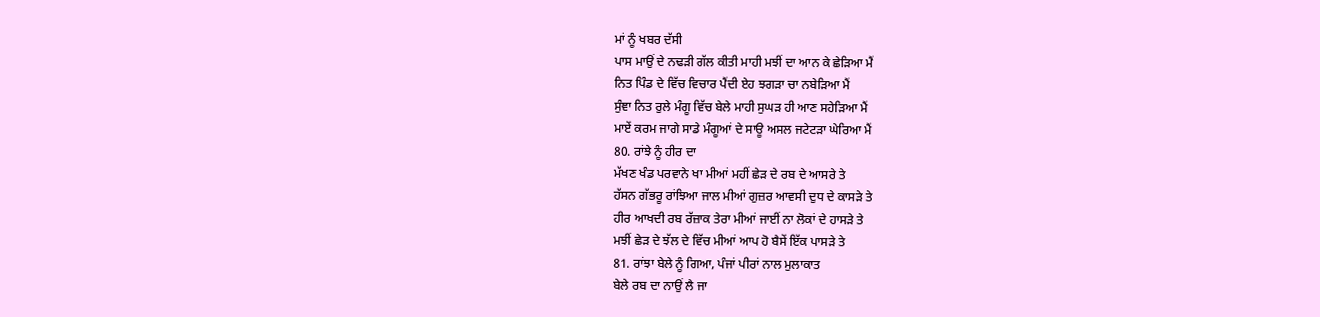ਮਾਂ ਨੂੰ ਖਬਰ ਦੱਸੀ
ਪਾਸ ਮਾਉਂ ਦੇ ਨਢੜੀ ਗੱਲ ਕੀਤੀ ਮਾਹੀ ਮਝੀਂ ਦਾ ਆਨ ਕੇ ਛੇੜਿਆ ਮੈਂ
ਨਿਤ ਪਿੰਡ ਦੇ ਵਿੱਚ ਵਿਚਾਰ ਪੈਂਦੀ ਏਹ ਝਗੜਾ ਚਾ ਨਬੇੜਿਆ ਮੈਂ
ਸੁੰਞਾ ਨਿਤ ਰੁਲੇ ਮੰਗੂ ਵਿੱਚ ਬੇਲੇ ਮਾਹੀ ਸੁਘੜ ਹੀ ਆਣ ਸਹੇੜਿਆ ਮੈਂ
ਮਾਏਂ ਕਰਮ ਜਾਗੇ ਸਾਡੇ ਮੰਗੂਆਂ ਦੇ ਸਾਊ ਅਸਲ ਜਟੇਟੜਾ ਘੇਰਿਆ ਮੈਂ
80. ਰਾਂਝੇ ਨੂੰ ਹੀਰ ਦਾ
ਮੱਖਣ ਖੰਡ ਪਰਵਾਨੇ ਖਾ ਮੀਆਂ ਮਹੀਂ ਛੇੜ ਦੇ ਰਬ ਦੇ ਆਸਰੇ ਤੇ
ਹੱਸਨ ਗੱਭਰੂ ਰਾਂਝਿਆ ਜਾਲ ਮੀਆਂ ਗੁਜ਼ਰ ਆਵਸੀ ਦੁਧ ਦੇ ਕਾਸੜੇ ਤੇ
ਹੀਰ ਆਖਦੀ ਰਬ ਰੱਜ਼ਾਕ ਤੇਰਾ ਮੀਆਂ ਜਾਈਂ ਨਾ ਲੋਕਾਂ ਦੇ ਹਾਸੜੇ ਤੇ
ਮਝੀਂ ਛੇੜ ਦੇ ਝੱਲ ਦੇ ਵਿੱਚ ਮੀਆਂ ਆਪ ਹੋ ਬੈਸੇਂ ਇੱਕ ਪਾਸੜੇ ਤੇ
81. ਰਾਂਝਾ ਬੇਲੇ ਨੂੰ ਗਿਆ, ਪੰਜਾਂ ਪੀਰਾਂ ਨਾਲ ਮੁਲਾਕਾਤ
ਬੇਲੇ ਰਬ ਦਾ ਨਾਉਂ ਲੈ ਜਾ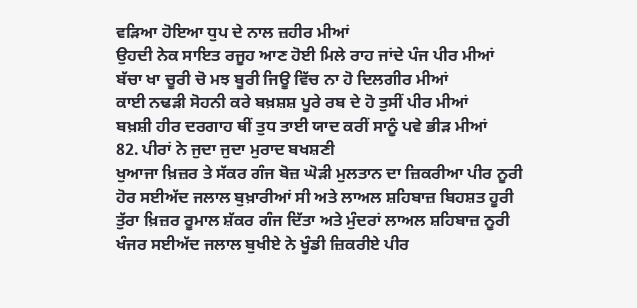ਵੜਿਆ ਹੋਇਆ ਧੁਪ ਦੇ ਨਾਲ ਜ਼ਹੀਰ ਮੀਆਂ
ਉਹਦੀ ਨੇਕ ਸਾਇਤ ਰਜੂਹ ਆਣ ਹੋਈ ਮਿਲੇ ਰਾਹ ਜਾਂਦੇ ਪੰਜ ਪੀਰ ਮੀਆਂ
ਬੱਚਾ ਖਾ ਚੂਰੀ ਚੋ ਮਝ ਬੂਰੀ ਜਿਊ ਵਿੱਚ ਨਾ ਹੋ ਦਿਲਗੀਰ ਮੀਆਂ
ਕਾਈ ਨਢੜੀ ਸੋਹਨੀ ਕਰੇ ਬਖ਼ਸ਼ਸ਼ ਪੂਰੇ ਰਬ ਦੇ ਹੋ ਤੁਸੀਂ ਪੀਰ ਮੀਆਂ
ਬਖ਼ਸ਼ੀ ਹੀਰ ਦਰਗਾਹ ਥੀਂ ਤੁਧ ਤਾਈ ਯਾਦ ਕਰੀਂ ਸਾਨੂੰ ਪਵੇ ਭੀੜ ਮੀਆਂ
82. ਪੀਰਾਂ ਨੇ ਜੁਦਾ ਜੁਦਾ ਮੁਰਾਦ ਬਖਸ਼ਣੀ
ਖੁਆਜਾ ਖ਼ਿਜ਼ਰ ਤੇ ਸੱਕਰ ਗੰਜ ਬੋਜ਼ ਘੋੜੀ ਮੁਲਤਾਨ ਦਾ ਜ਼ਿਕਰੀਆ ਪੀਰ ਨੂਰੀ
ਹੋਰ ਸਈਅੱਦ ਜਲਾਲ ਬੁਖ਼ਾਰੀਆਂ ਸੀ ਅਤੇ ਲਾਅਲ ਸ਼ਹਿਬਾਜ਼ ਬਿਹਸ਼ਤ ਹੂਰੀ
ਤੁੱਰਾ ਖ਼ਿਜ਼ਰ ਰੂਮਾਲ ਸ਼ੱਕਰ ਗੰਜ ਦਿੱਤਾ ਅਤੇ ਮੁੰਦਰਾਂ ਲਾਅਲ ਸ਼ਹਿਬਾਜ਼ ਨੂਰੀ
ਖੰਜਰ ਸਈਅੱਦ ਜਲਾਲ ਬੁਖੀਏ ਨੇ ਖੂੰਡੀ ਜ਼ਿਕਰੀਏ ਪੀਰ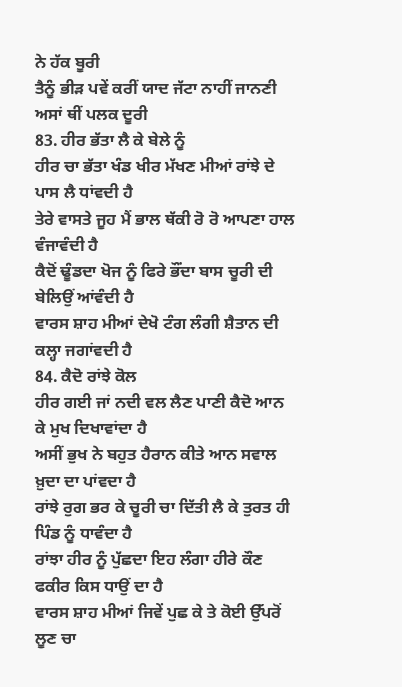ਨੇ ਹੱਕ ਬੂਰੀ
ਤੈਨੂੰ ਭੀੜ ਪਵੇਂ ਕਰੀਂ ਯਾਦ ਜੱਟਾ ਨਾਹੀਂ ਜਾਨਣੀ ਅਸਾਂ ਥੀਂ ਪਲਕ ਦੂਰੀ
83. ਹੀਰ ਭੱਤਾ ਲੈ ਕੇ ਬੇਲੇ ਨੂੰ
ਹੀਰ ਚਾ ਭੱਤਾ ਖੰਡ ਖੀਰ ਮੱਖਣ ਮੀਆਂ ਰਾਂਝੇ ਦੇ ਪਾਸ ਲੈ ਧਾਂਵਦੀ ਹੈ
ਤੇਰੇ ਵਾਸਤੇ ਜੂਹ ਮੈਂ ਭਾਲ ਥੱਕੀ ਰੋ ਰੋ ਆਪਣਾ ਹਾਲ ਵੰਜਾਵੰਦੀ ਹੈ
ਕੈਦੋਂ ਢੂੰਡਦਾ ਖੋਜ ਨੂੰ ਫਿਰੇ ਭੌਂਦਾ ਬਾਸ ਚੂਰੀ ਦੀ ਬੇਲਿਉਂ ਆਂਵੰਦੀ ਹੈ
ਵਾਰਸ ਸ਼ਾਹ ਮੀਆਂ ਦੇਖੋ ਟੰਗ ਲੰਗੀ ਸ਼ੈਤਾਨ ਦੀ ਕਲ੍ਹਾ ਜਗਾਂਵਦੀ ਹੈ
84. ਕੈਦੋ ਰਾਂਝੇ ਕੋਲ
ਹੀਰ ਗਈ ਜਾਂ ਨਦੀ ਵਲ ਲੈਣ ਪਾਣੀ ਕੈਦੋ ਆਨ ਕੇ ਮੁਖ ਦਿਖਾਵਾਂਦਾ ਹੈ
ਅਸੀਂ ਭੁਖ ਨੇ ਬਹੁਤ ਹੈਰਾਨ ਕੀਤੇ ਆਨ ਸਵਾਲ ਖ਼ੁਦਾ ਦਾ ਪਾਂਵਦਾ ਹੈ
ਰਾਂਝੇ ਰੁਗ ਭਰ ਕੇ ਚੂਰੀ ਚਾ ਦਿੱਤੀ ਲੈ ਕੇ ਤੁਰਤ ਹੀ ਪਿੰਡ ਨੂੰ ਧਾਵੰਦਾ ਹੈ
ਰਾਂਝਾ ਹੀਰ ਨੂੰ ਪੁੱਛਦਾ ਇਹ ਲੰਗਾ ਹੀਰੇ ਕੌਣ ਫਕੀਰ ਕਿਸ ਧਾਉਂ ਦਾ ਹੈ
ਵਾਰਸ ਸ਼ਾਹ ਮੀਆਂ ਜਿਵੇਂ ਪੁਛ ਕੇ ਤੇ ਕੋਈ ਉੱਪਰੋਂ ਲੂਣ ਚਾ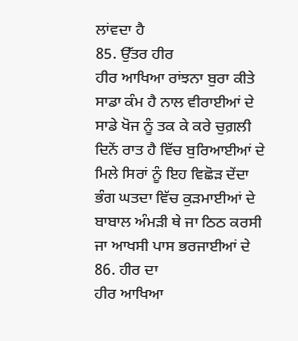ਲਾਂਵਦਾ ਹੈ
85. ਉੱਤਰ ਹੀਰ
ਹੀਰ ਆਖਿਆ ਰਾਂਝਨਾ ਬੁਰਾ ਕੀਤੇ ਸਾਡਾ ਕੰਮ ਹੈ ਨਾਲ ਵੀਰਾਈਆਂ ਦੇ
ਸਾਡੇ ਖੋਜ ਨੂੰ ਤਕ ਕੇ ਕਰੇ ਚੁਗ਼ਲੀ ਦਿਨੇਂ ਰਾਤ ਹੈ ਵਿੱਚ ਬੁਰਿਆਈਆਂ ਦੇ
ਮਿਲੇ ਸਿਰਾਂ ਨੂੰ ਇਹ ਵਿਛੋੜ ਦੇਂਦਾ ਭੰਗ ਘਤਦਾ ਵਿੱਚ ਕੁੜਮਾਈਆਂ ਦੇ
ਬਾਬਾਲ ਅੰਮੜੀ ਥੇ ਜਾ ਠਿਠ ਕਰਸੀ ਜਾ ਆਖਸੀ ਪਾਸ ਭਰਜਾਈਆਂ ਦੇ
86. ਹੀਰ ਦਾ
ਹੀਰ ਆਖਿਆ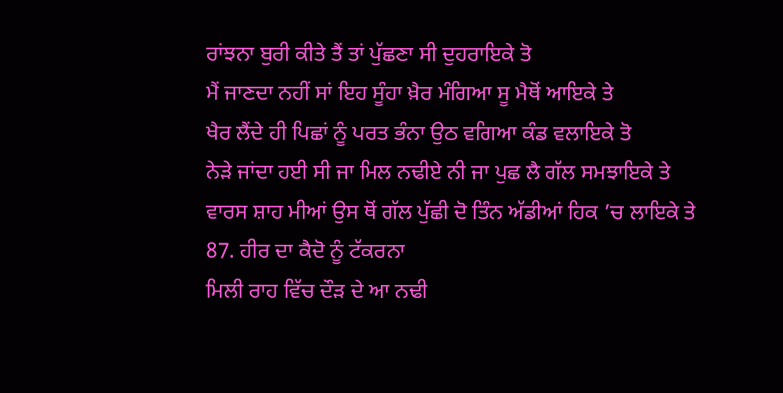ਰਾਂਝਨਾ ਬੁਰੀ ਕੀਤੇ ਤੈਂ ਤਾਂ ਪੁੱਛਣਾ ਸੀ ਦੁਹਰਾਇਕੇ ਤੋ
ਮੈਂ ਜਾਣਦਾ ਨਹੀਂ ਸਾਂ ਇਹ ਸੂੰਹਾ ਖ਼ੈਰ ਮੰਗਿਆ ਸੂ ਮੈਥੋਂ ਆਇਕੇ ਤੇ
ਖੈਰ ਲੈਂਦੇ ਹੀ ਪਿਛਾਂ ਨੂੰ ਪਰਤ ਭੰਨਾ ਉਠ ਵਗਿਆ ਕੰਡ ਵਲਾਇਕੇ ਤੋ
ਨੇੜੇ ਜਾਂਦਾ ਹਈ ਸੀ ਜਾ ਮਿਲ ਨਢੀਏ ਨੀ ਜਾ ਪੁਛ ਲੈ ਗੱਲ ਸਮਝਾਇਕੇ ਤੇ
ਵਾਰਸ ਸ਼ਾਹ ਮੀਆਂ ਉਸ ਥੋਂ ਗੱਲ ਪੁੱਛੀ ਦੋ ਤਿੰਨ ਅੱਡੀਆਂ ਹਿਕ ’ਚ ਲਾਇਕੇ ਤੇ
87. ਹੀਰ ਦਾ ਕੈਦੋ ਨੂੰ ਟੱਕਰਨਾ
ਮਿਲੀ ਰਾਹ ਵਿੱਚ ਦੌੜ ਦੇ ਆ ਨਢੀ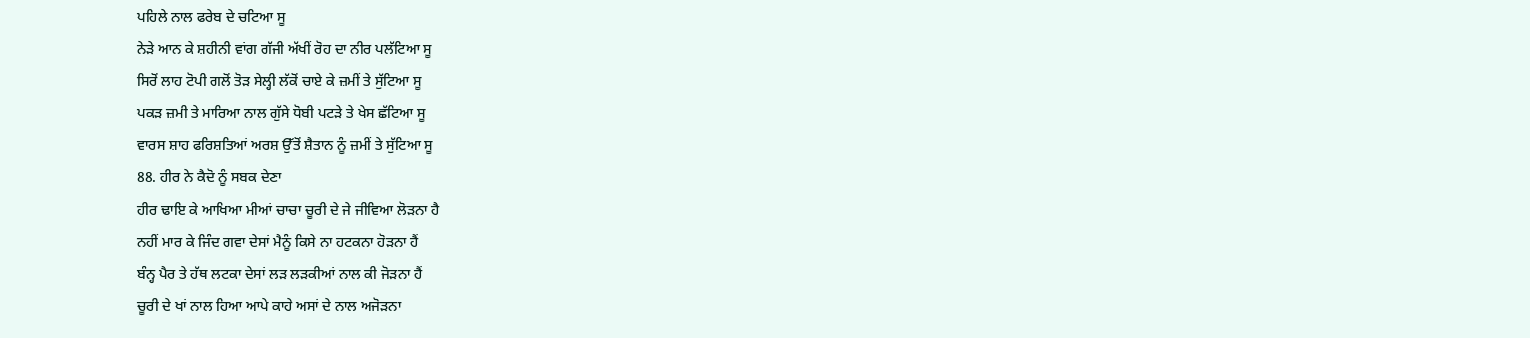ਪਹਿਲੇ ਨਾਲ ਫਰੇਬ ਦੇ ਚਟਿਆ ਸੂ
ਨੇੜੇ ਆਨ ਕੇ ਸ਼ਹੀਨੀ ਵਾਂਗ ਗੱਜੀ ਅੱਖੀਂ ਰੋਹ ਦਾ ਨੀਰ ਪਲੱਟਿਆ ਸੂ
ਸਿਰੋਂ ਲਾਹ ਟੋਪੀ ਗਲੋਂ ਤੋੜ ਸੇਲ੍ਹੀ ਲੱਕੋਂ ਚਾਏ ਕੇ ਜ਼ਮੀਂ ਤੇ ਸੁੱਟਿਆ ਸੂ
ਪਕੜ ਜ਼ਮੀ ਤੇ ਮਾਰਿਆ ਨਾਲ ਗੁੱਸੇ ਧੋਬੀ ਪਟੜੇ ਤੇ ਖੇਸ ਛੱਟਿਆ ਸੂ
ਵਾਰਸ ਸ਼ਾਹ ਫਰਿਸ਼ਤਿਆਂ ਅਰਸ਼ ਉੱਤੋਂ ਸ਼ੈਤਾਨ ਨੂੰ ਜ਼ਮੀਂ ਤੇ ਸੁੱਟਿਆ ਸੂ
88. ਹੀਰ ਨੇ ਕੈਦੋ ਨੂੰ ਸਬਕ ਦੇਣਾ
ਹੀਰ ਢਾਇ ਕੇ ਆਖਿਆ ਮੀਆਂ ਚਾਚਾ ਚੂਰੀ ਦੇ ਜੇ ਜੀਵਿਆ ਲੋੜਨਾ ਹੈ
ਨਹੀਂ ਮਾਰ ਕੇ ਜਿੰਦ ਗਵਾ ਦੇਸਾਂ ਮੈਨੂੰ ਕਿਸੇ ਨਾ ਹਟਕਨਾ ਹੋੜਨਾ ਹੈਂ
ਬੰਨ੍ਹ ਪੈਰ ਤੇ ਹੱਥ ਲਟਕਾ ਦੇਸਾਂ ਲੜ ਲੜਕੀਆਂ ਨਾਲ ਕੀ ਜੋੜਨਾ ਹੈਂ
ਚੂਰੀ ਦੇ ਖਾਂ ਨਾਲ ਹਿਆ ਆਪੇ ਕਾਹੇ ਅਸਾਂ ਦੇ ਨਾਲ ਅਜੋੜਨਾ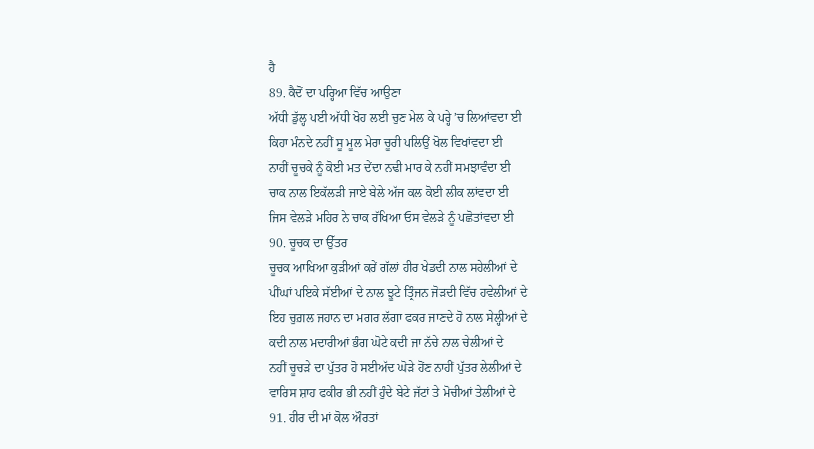ਹੈ
89. ਕੈਦੋਂ ਦਾ ਪਰ੍ਹਿਆ ਵਿੱਚ ਆਉਣਾ
ਅੱਧੀ ਡੁੱਲ੍ਹ ਪਈ ਅੱਧੀ ਖੋਹ ਲਈ ਚੁਣ ਮੇਲ ਕੇ ਪਰ੍ਹੇ ’ਚ ਲਿਆਂਵਦਾ ਈ
ਕਿਹਾ ਮੰਨਦੇ ਨਹੀਂ ਸੂ ਮੂਲ ਮੇਰਾ ਚੂਰੀ ਪਲਿਉਂ ਖੋਲ ਵਿਖਾਂਵਦਾ ਈ
ਨਾਹੀਂ ਚੂਚਕੇ ਨੂੰ ਕੋਈ ਮਤ ਦੇਂਦਾ ਨਢੀ ਮਾਰ ਕੇ ਨਹੀਂ ਸਮਝਾਵੰਦਾ ਈ
ਚਾਕ ਨਾਲ ਇਕੱਲੜੀ ਜਾਏ ਬੇਲੇ ਅੱਜ ਕਲ ਕੋਈ ਲੀਕ ਲਾਂਵਦਾ ਈ
ਜਿਸ ਵੇਲੜੇ ਮਹਿਰ ਨੇ ਚਾਕ ਰੱਖਿਆ ਓਸ ਵੇਲੜੇ ਨੂੰ ਪਛੋਤਾਂਵਦਾ ਈ
90. ਚੂਚਕ ਦਾ ਉੱਤਰ
ਚੂਚਕ ਆਖਿਆ ਕੁੜੀਆਂ ਕਰੇਂ ਗੱਲਾਂ ਹੀਰ ਖੇਡਦੀ ਨਾਲ ਸਹੇਲੀਆਂ ਦੇ
ਪੀਂਘਾਂ ਪਇਕੇ ਸੱਈਆਂ ਦੇ ਨਾਲ ਝੂਟੇ ਤ੍ਰਿੰਜਨ ਜੋੜਦੀ ਵਿੱਚ ਹਵੇਲੀਆਂ ਦੇ
ਇਹ ਚੁਗ਼ਲ ਜਹਾਨ ਦਾ ਮਗਰ ਲੱਗਾ ਫਕਰ ਜਾਣਦੇ ਹੋ ਨਾਲ ਸੇਲ੍ਹੀਆਂ ਦੇ
ਕਦੀ ਨਾਲ ਮਦਾਰੀਆਂ ਭੰਗ ਘੋਟੇ ਕਦੀ ਜਾ ਨੱਚੇ ਨਾਲ ਚੇਲੀਆਂ ਦੇ
ਨਹੀਂ ਚੂਚੜੇ ਦਾ ਪੁੱਤਰ ਹੋ ਸਈਅੱਦ ਘੋੜੇ ਹੋਂਣ ਨਾਹੀਂ ਪੁੱਤਰ ਲੇਲੀਆਂ ਦੇ
ਵਾਰਿਸ ਸ਼ਾਹ ਫਕੀਰ ਭੀ ਨਹੀਂ ਹੁੰਦੇ ਬੇਟੇ ਜੱਟਾਂ ਤੇ ਮੋਚੀਆਂ ਤੇਲੀਆਂ ਦੇ
91. ਹੀਰ ਦੀ ਮਾਂ ਕੋਲ ਔਰਤਾਂ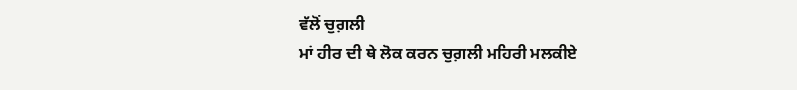ਵੱਲੋਂ ਚੁਗ਼ਲੀ
ਮਾਂ ਹੀਰ ਦੀ ਥੇ ਲੋਕ ਕਰਨ ਚੁਗ਼ਲੀ ਮਹਿਰੀ ਮਲਕੀਏ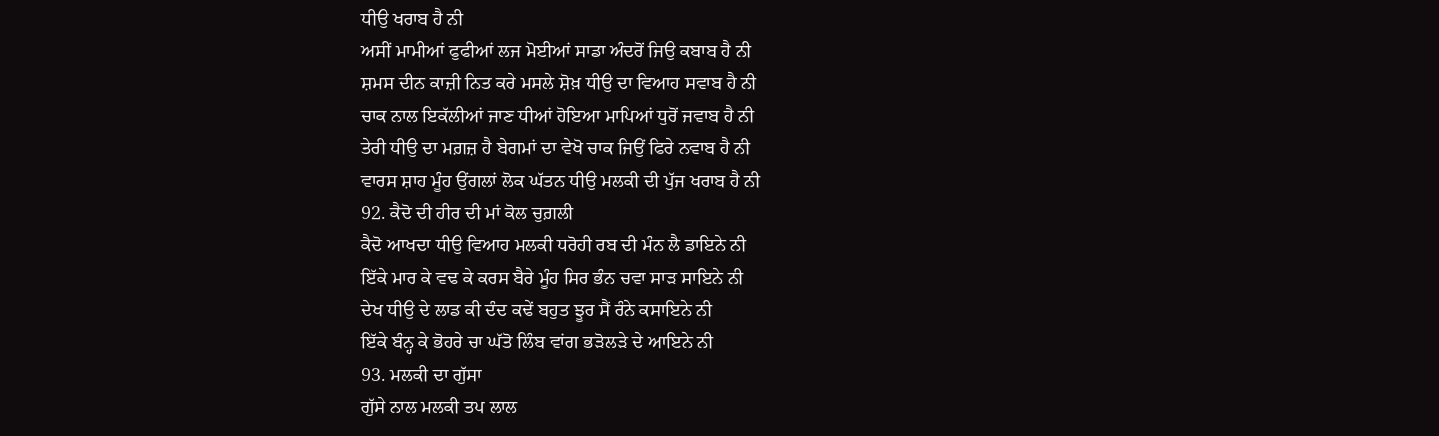ਧੀਉ ਖਰਾਬ ਹੈ ਨੀ
ਅਸੀਂ ਮਾਮੀਆਂ ਫੁਫੀਆਂ ਲਜ ਮੋਈਆਂ ਸਾਡਾ ਅੰਦਰੋਂ ਜਿਉ ਕਬਾਬ ਹੈ ਨੀ
ਸ਼ਮਸ ਦੀਨ ਕਾਜ਼ੀ ਨਿਤ ਕਰੇ ਮਸਲੇ ਸ਼ੋਖ਼ ਧੀਉ ਦਾ ਵਿਆਹ ਸਵਾਬ ਹੈ ਨੀ
ਚਾਕ ਨਾਲ ਇਕੱਲੀਆਂ ਜਾਣ ਧੀਆਂ ਹੋਇਆ ਮਾਪਿਆਂ ਧੁਰੋਂ ਜਵਾਬ ਹੈ ਨੀ
ਤੇਰੀ ਧੀਉ ਦਾ ਮਗ਼ਜ਼ ਹੈ ਬੇਗਮਾਂ ਦਾ ਵੇਖੋ ਚਾਕ ਜਿਉਂ ਫਿਰੇ ਨਵਾਬ ਹੈ ਨੀ
ਵਾਰਸ ਸ਼ਾਹ ਮੂੰਹ ਉਂਗਲਾਂ ਲੋਕ ਘੱਤਨ ਧੀਉ ਮਲਕੀ ਦੀ ਪੁੱਜ ਖਰਾਬ ਹੈ ਨੀ
92. ਕੈਦੋ ਦੀ ਹੀਰ ਦੀ ਮਾਂ ਕੋਲ ਚੁਗ਼ਲੀ
ਕੈਦੋ ਆਖਦਾ ਧੀਉ ਵਿਆਹ ਮਲਕੀ ਧਰੋਹੀ ਰਬ ਦੀ ਮੰਨ ਲੈ ਡਾਇਨੇ ਨੀ
ਇੱਕੇ ਮਾਰ ਕੇ ਵਢ ਕੇ ਕਰਸ ਬੈਰੇ ਮੂੰਹ ਸਿਰ ਭੰਨ ਚਵਾ ਸਾੜ ਸਾਇਨੇ ਨੀ
ਦੇਖ ਧੀਉ ਦੇ ਲਾਡ ਕੀ ਦੰਦ ਕਢੇਂ ਬਹੁਤ ਝੂਰ ਸੈਂ ਰੰਨੇ ਕਸਾਇਨੇ ਨੀ
ਇੱਕੇ ਬੰਨ੍ਹ ਕੇ ਭੋਹਰੇ ਚਾ ਘੱਤੋ ਲਿੰਬ ਵਾਂਗ ਭੜੋਲੜੇ ਦੇ ਆਇਨੇ ਨੀ
93. ਮਲਕੀ ਦਾ ਗੁੱਸਾ
ਗੁੱਸੇ ਨਾਲ ਮਲਕੀ ਤਪ ਲਾਲ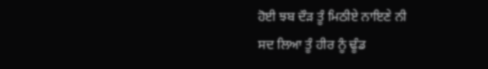ਹੋਈ ਝਬ ਦੌੜ ਤੂੰ ਮਿਠੀਏ ਨਾਇਣੇ ਨੀ
ਸਦ ਲਿਆ ਤੂੰ ਹੀਰ ਨੂੰ ਢੂੰਡ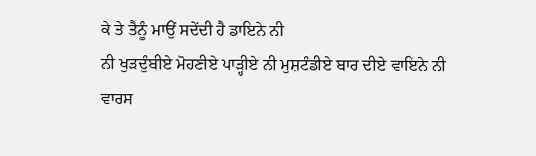ਕੇ ਤੇ ਤੈਨੂੰ ਮਾਉਂ ਸਦੇਂਦੀ ਹੈ ਡਾਇਨੇ ਨੀ
ਨੀ ਖੁੜਦੁੰਬੀਏ ਮੋਹਣੀਏ ਪਾੜ੍ਹੀਏ ਨੀ ਮੁਸ਼ਟੰਡੀਏ ਬਾਰ ਦੀਏ ਵਾਇਨੇ ਨੀ
ਵਾਰਸ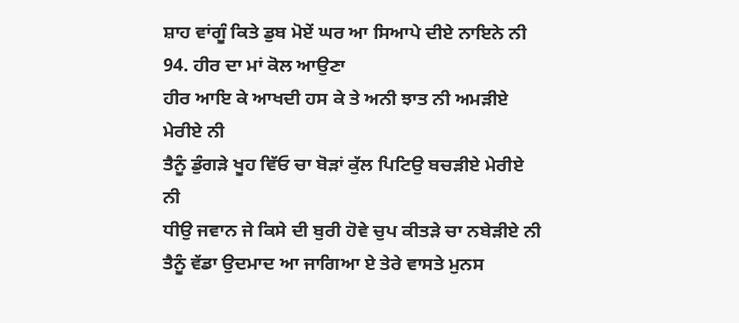ਸ਼ਾਹ ਵਾਂਗੂੰ ਕਿਤੇ ਡੁਬ ਮੋਏਂ ਘਰ ਆ ਸਿਆਪੇ ਦੀਏ ਨਾਇਨੇ ਨੀ
94. ਹੀਰ ਦਾ ਮਾਂ ਕੋਲ ਆਉਣਾ
ਹੀਰ ਆਇ ਕੇ ਆਖਦੀ ਹਸ ਕੇ ਤੇ ਅਨੀ ਝਾਤ ਨੀ ਅਮੜੀਏ ਮੇਰੀਏ ਨੀ
ਤੈਨੂੰ ਡੁੰਗੜੇ ਖੂਹ ਵਿੱਓ ਚਾ ਬੋੜਾਂ ਕੁੱਲ ਪਿਟਿਉ ਬਚੜੀਏ ਮੇਰੀਏ ਨੀ
ਧੀਉ ਜਵਾਨ ਜੇ ਕਿਸੇ ਦੀ ਬੁਰੀ ਹੋਵੇ ਚੁਪ ਕੀਤੜੇ ਚਾ ਨਬੇੜੀਏ ਨੀ
ਤੈਨੂੰ ਵੱਡਾ ਉਦਮਾਦ ਆ ਜਾਗਿਆ ਏ ਤੇਰੇ ਵਾਸਤੇ ਮੁਨਸ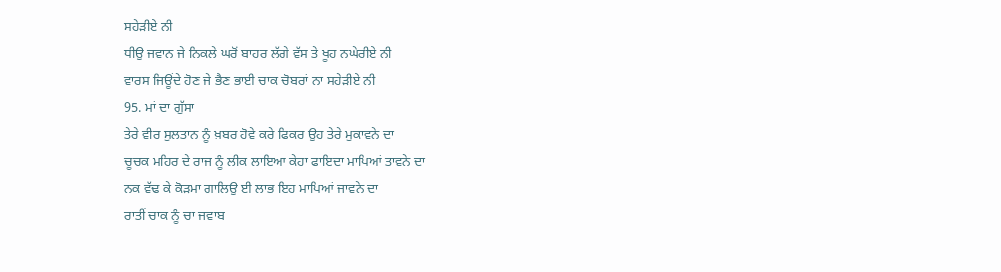ਸਹੇੜੀਏ ਨੀ
ਧੀਉ ਜਵਾਨ ਜੇ ਨਿਕਲੇ ਘਰੋਂ ਬਾਹਰ ਲੱਗੇ ਵੱਸ ਤੇ ਖੂਹ ਨਘੇਰੀਏ ਨੀ
ਵਾਰਸ ਜਿਊਂਦੇ ਹੋਣ ਜੇ ਭੈਣ ਭਾਈ ਚਾਕ ਚੋਬਰਾਂ ਨਾ ਸਹੇੜੀਏ ਨੀ
95. ਮਾਂ ਦਾ ਗੁੱਸਾ
ਤੇਰੇ ਵੀਰ ਸੁਲਤਾਨ ਨੂੰ ਖ਼ਬਰ ਹੋਵੇ ਕਰੇ ਫਿਕਰ ਉਹ ਤੇਰੇ ਮੁਕਾਵਨੇ ਦਾ
ਚੂਚਕ ਮਹਿਰ ਦੇ ਰਾਜ ਨੂੰ ਲੀਕ ਲਾਇਆ ਕੇਹਾ ਫਾਇਦਾ ਮਾਪਿਆਂ ਤਾਵਨੇ ਦਾ
ਨਕ ਵੱਢ ਕੇ ਕੋੜਮਾ ਗਾਲਿਉ ਈ ਲਾਭ ਇਹ ਮਾਪਿਆਂ ਜਾਵਨੇ ਦਾ
ਰਾਤੀਂ ਚਾਕ ਨੂੰ ਚਾ ਜਵਾਬ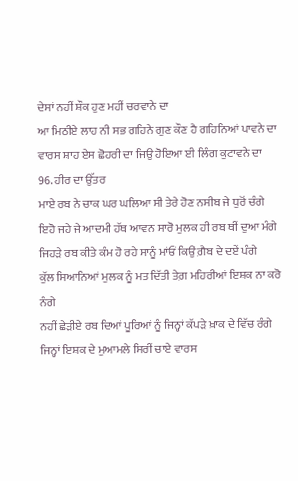ਦੇਸਾਂ ਨਹੀਂ ਸ਼ੌਕ ਹੁਣ ਮਹੀਂ ਚਰਵਾਨੇ ਦਾ
ਆ ਮਿਠੀਏ ਲਾਹ ਨੀ ਸਭ ਗਹਿਨੇ ਗੁਣ ਕੌਣ ਹੈ ਗਹਿਨਿਆਂ ਪਾਵਨੇ ਦਾ
ਵਾਰਸ ਸ਼ਾਹ ਏਸ ਛੋਹਰੀ ਦਾ ਜਿਉ ਹੋਇਆ ਈ ਲਿੰਗ ਕੁਟਾਵਨੇ ਦਾ
96. ਹੀਰ ਦਾ ਉੱਤਰ
ਮਾਏ ਰਬ ਨੇ ਚਾਕ ਘਰ ਘਲਿਆ ਸੀ ਤੇਰੇ ਹੋਣ ਨਸੀਬ ਜੇ ਧੁਰੋਂ ਚੰਗੇ
ਇਹੋ ਜਹੇ ਜੇ ਆਦਮੀ ਹੱਥ ਆਵਨ ਸਾਰੋ ਮੁਲਕ ਹੀ ਰਬ ਥੀਂ ਦੁਆ ਮੰਗੇ
ਜਿਹੜੇ ਰਬ ਕੀਤੇ ਕੰਮ ਹੋ ਰਹੇ ਸਾਨੂੰ ਮਾਂਓਂ ਕਿਉਂ ਗ਼ੈਬ ਦੇ ਦਏਂ ਪੰਗੇ
ਕੁੱਲ ਸਿਆਨਿਆਂ ਮੁਲਕ ਨੂੰ ਮਤ ਦਿੱਤੀ ਤੇਗ਼ ਮਹਿਰੀਆਂ ਇਸ਼ਕ ਨਾ ਕਰੋ ਨੰਗੇ
ਨਹੀਂ ਛੇੜੀਏ ਰਬ ਦਿਆਂ ਪੂਰਿਆਂ ਨੂੰ ਜਿਨ੍ਹਾਂ ਕੱਪੜੇ ਖ਼ਾਕ ਦੇ ਵਿੱਚ ਰੰਗੇ
ਜਿਨ੍ਹਾਂ ਇਸ਼ਕ ਦੇ ਮੁਆਮਲੇ ਸਿਰੀਂ ਚਾਏ ਵਾਰਸ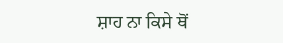ਸ਼ਾਹ ਨਾ ਕਿਸੇ ਥੋਂ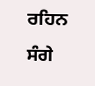ਰਹਿਨ ਸੰਗੇ